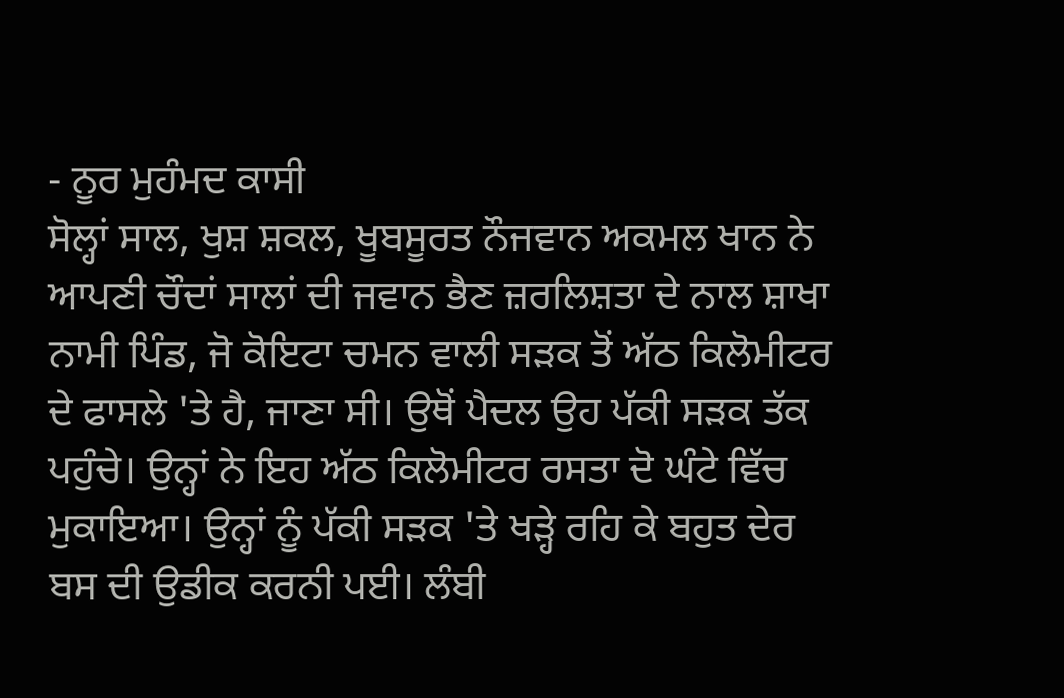- ਨੂਰ ਮੁਹੰਮਦ ਕਾਸੀ
ਸੋਲ੍ਹਾਂ ਸਾਲ, ਖੁਸ਼ ਸ਼ਕਲ, ਖੂਬਸੂਰਤ ਨੌਜਵਾਨ ਅਕਮਲ ਖਾਨ ਨੇ ਆਪਣੀ ਚੌਦਾਂ ਸਾਲਾਂ ਦੀ ਜਵਾਨ ਭੈਣ ਜ਼ਰਲਿਸ਼ਤਾ ਦੇ ਨਾਲ ਸ਼ਾਖਾ ਨਾਮੀ ਪਿੰਡ, ਜੋ ਕੋਇਟਾ ਚਮਨ ਵਾਲੀ ਸੜਕ ਤੋਂ ਅੱਠ ਕਿਲੋਮੀਟਰ ਦੇ ਫਾਸਲੇ 'ਤੇ ਹੈ, ਜਾਣਾ ਸੀ। ਉਥੋਂ ਪੈਦਲ ਉਹ ਪੱਕੀ ਸੜਕ ਤੱਕ ਪਹੁੰਚੇ। ਉਨ੍ਹਾਂ ਨੇ ਇਹ ਅੱਠ ਕਿਲੋਮੀਟਰ ਰਸਤਾ ਦੋ ਘੰਟੇ ਵਿੱਚ ਮੁਕਾਇਆ। ਉਨ੍ਹਾਂ ਨੂੰ ਪੱਕੀ ਸੜਕ 'ਤੇ ਖੜ੍ਹੇ ਰਹਿ ਕੇ ਬਹੁਤ ਦੇਰ ਬਸ ਦੀ ਉਡੀਕ ਕਰਨੀ ਪਈ। ਲੰਬੀ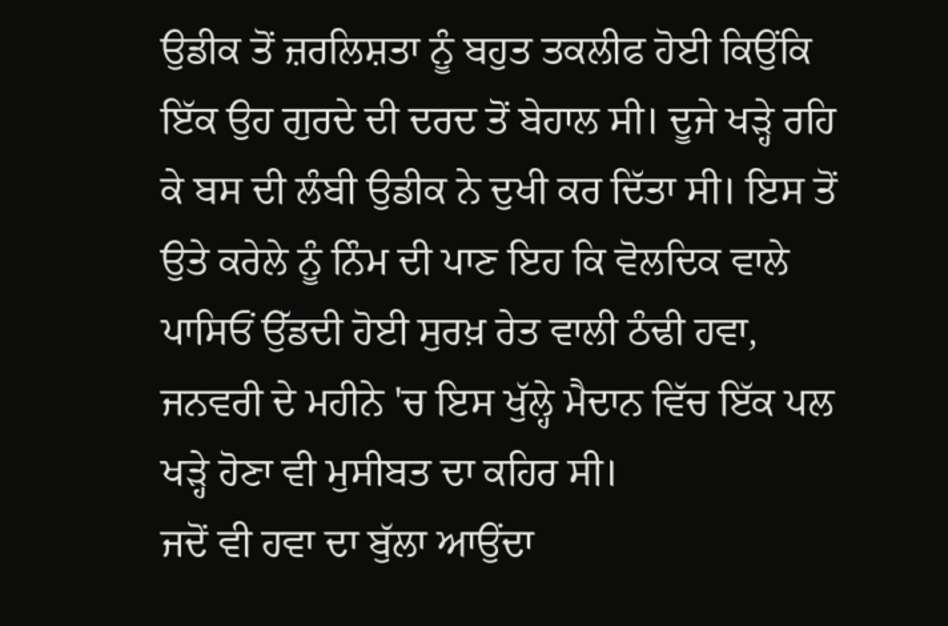ਉਡੀਕ ਤੋਂ ਜ਼ਰਲਿਸ਼ਤਾ ਨੂੰ ਬਹੁਤ ਤਕਲੀਫ ਹੋਈ ਕਿਉਂਕਿ ਇੱਕ ਉਹ ਗੁਰਦੇ ਦੀ ਦਰਦ ਤੋਂ ਬੇਹਾਲ ਸੀ। ਦੂਜੇ ਖੜ੍ਹੇ ਰਹਿ ਕੇ ਬਸ ਦੀ ਲੰਬੀ ਉਡੀਕ ਨੇ ਦੁਖੀ ਕਰ ਦਿੱਤਾ ਸੀ। ਇਸ ਤੋਂ ਉਤੇ ਕਰੇਲੇ ਨੂੰ ਨਿੰਮ ਦੀ ਪਾਣ ਇਹ ਕਿ ਵੋਲਦਿਕ ਵਾਲੇ ਪਾਸਿਓਂ ਉੱਡਦੀ ਹੋਈ ਸੁਰਖ਼ ਰੇਤ ਵਾਲੀ ਠੰਢੀ ਹਵਾ, ਜਨਵਰੀ ਦੇ ਮਹੀਨੇ 'ਚ ਇਸ ਖੁੱਲ੍ਹੇ ਮੈਦਾਨ ਵਿੱਚ ਇੱਕ ਪਲ ਖੜ੍ਹੇ ਹੋਣਾ ਵੀ ਮੁਸੀਬਤ ਦਾ ਕਹਿਰ ਸੀ।
ਜਦੋਂ ਵੀ ਹਵਾ ਦਾ ਬੁੱਲਾ ਆਉਂਦਾ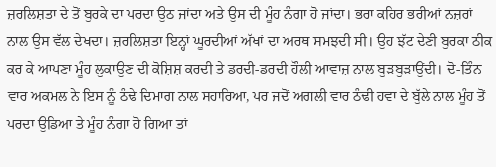ਜ਼ਰਲਿਸ਼ਤਾ ਦੇ ਤੋਂ ਬੁਰਕੇ ਦਾ ਪਰਦਾ ਉਠ ਜਾਂਦਾ ਅਤੇ ਉਸ ਦੀ ਮੂੰਹ ਨੰਗਾ ਹੋ ਜਾਂਦਾ। ਭਰਾ ਕਹਿਰ ਭਰੀਆਂ ਨਜ਼ਰਾਂ ਨਾਲ ਉਸ ਵੱਲ ਦੇਖਦਾ। ਜ਼ਰਲਿਸ਼ਤਾ ਇਨ੍ਹਾਂ ਘੂਰਦੀਆਂ ਅੱਖਾਂ ਦਾ ਅਰਥ ਸਮਝਦੀ ਸੀ। ਉਹ ਝੱਟ ਦੇਣੀ ਬੁਰਕਾ ਠੀਕ ਕਰ ਕੇ ਆਪਣਾ ਮੂੰਹ ਲੁਕਾਉਣ ਦੀ ਕੋਸ਼ਿਸ਼ ਕਰਦੀ ਤੇ ਡਰਦੀ-ਡਰਦੀ ਹੌਲੀ ਆਵਾਜ਼ ਨਾਲ ਬੁੜਬੁੜਾਉਂਦੀ। ਦੋ-ਤਿੰਨ ਵਾਰ ਅਕਮਲ ਨੇ ਇਸ ਨੂੰ ਠੰਢੇ ਦਿਮਾਗ ਨਾਲ ਸਹਾਰਿਆ, ਪਰ ਜਦੋਂ ਅਗਲੀ ਵਾਰ ਠੰਢੀ ਹਵਾ ਦੇ ਬੁੱਲੇ ਨਾਲ ਮੂੰਹ ਤੋਂ ਪਰਦਾ ਉਡਿਆ ਤੇ ਮੂੰਹ ਨੰਗਾ ਹੋ ਗਿਆ ਤਾਂ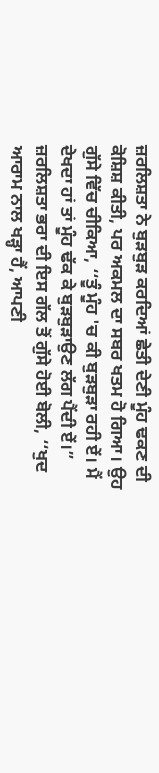ਜ਼ਰਲਿਸ਼ਤਾ ਨੇ ਬੁੜਬੁੜ ਕਰਦਿਆਂ ਛੇਤੀ ਦੇਣੀ ਮੂੰਹ ਢਕਣ ਦੀ ਕੋਸ਼ਿਸ਼ ਕੀਤੀ, ਪਰ ਅਕਮਲ ਦਾ ਸਬਰ ਖਤਮ ਹੋ ਗਿਆ। ਉਹ ਗੁੱਸੇ ਵਿੱਚ ਚੀਕਿਆ, ‘‘ਤੂੰ ਮੂੰਹ 'ਚ ਕੀ ਬੁੜਬੁੜਾ ਰਹੀ ਏਂ। ਮੈਂ ਦੇਖਦਾ ਹਾਂ ਤਾਂ ਮੂੰਹ ਢੱਕ ਕੇ ਬੁੜਬੁੜਾਉਣ ਲੱਗ ਪੈਂਦੀ ਏਂ।”
ਜ਼ਰਲਿਸ਼ਤਾ ਭਰਾ ਦੀ ਇਸ ਗੱਲ ਤੋਂ ਗੁੱਸੇ ਹੋਈ ਬੋਲੀ, ‘‘ਖੁਦ ਆਰਾਮ ਨਾਲ ਖੜ੍ਹਾ ਹੈਂ, ਆਪਣੀ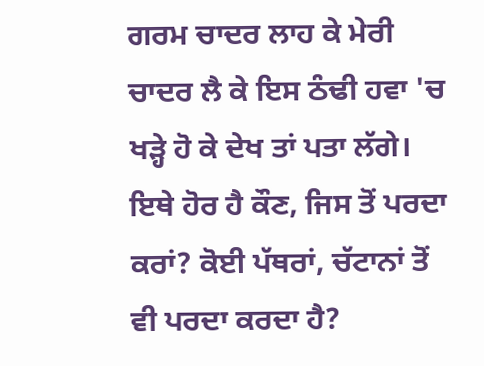ਗਰਮ ਚਾਦਰ ਲਾਹ ਕੇ ਮੇਰੀ ਚਾਦਰ ਲੈ ਕੇ ਇਸ ਠੰਢੀ ਹਵਾ 'ਚ ਖੜ੍ਹੇ ਹੋ ਕੇ ਦੇਖ ਤਾਂ ਪਤਾ ਲੱਗੇ। ਇਥੇ ਹੋਰ ਹੈ ਕੌਣ, ਜਿਸ ਤੋਂ ਪਰਦਾ ਕਰਾਂ? ਕੋਈ ਪੱਥਰਾਂ, ਚੱਟਾਨਾਂ ਤੋਂ ਵੀ ਪਰਦਾ ਕਰਦਾ ਹੈ?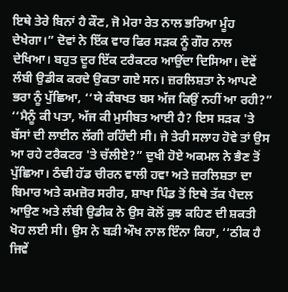ਇਥੇ ਤੇਰੇ ਬਿਨਾਂ ਹੈ ਕੌਣ, ਜੋ ਮੇਰਾ ਰੇਤ ਨਾਲ ਭਰਿਆ ਮੂੰਹ ਦੇਖੇਗਾ।” ਦੋਵਾਂ ਨੇ ਇੱਕ ਵਾਰ ਫਿਰ ਸੜਕ ਨੂੰ ਗੌਰ ਨਾਲ ਦੇਖਿਆ। ਬਹੁਤ ਦੂਰ ਇੱਕ ਟਰੈਕਟਰ ਆਉਂਦਾ ਦਿਸਿਆ। ਦੋਵੇਂ ਲੰਬੀ ਉਡੀਕ ਕਰਦੇ ਉਕਤਾ ਗਏ ਸਨ। ਜ਼ਰਲਿਸ਼ਤਾ ਨੇ ਆਪਣੇ ਭਰਾ ਨੂੰ ਪੁੱਛਿਆ, ‘‘ਯੇ ਕੰਬਖਤ ਬਸ ਅੱਜ ਕਿਉਂ ਨਹੀਂ ਆ ਰਹੀ?”
‘‘ਮੈਨੂੰ ਕੀ ਪਤਾ, ਅੱਜ ਕੀ ਮੁਸੀਬਤ ਆਈ ਹੈ? ਇਸ ਸੜਕ 'ਤੇ ਬੱਸਾਂ ਦੀ ਲਾਈਨ ਲੱਗੀ ਰਹਿੰਦੀ ਸੀ। ਜੇ ਤੇਰੀ ਸਲਾਹ ਹੋਵੇ ਤਾਂ ਉਸ ਆ ਰਹੇ ਟਰੈਕਟਰ 'ਤੇ ਚੱਲੀਏ?” ਦੁਖੀ ਹੋਏ ਅਕਮਲ ਨੇ ਭੈਣ ਤੋਂ ਪੁੱਛਿਆ। ਠੰਢੀ ਹੱਡ ਚੀਰਨ ਵਾਲੀ ਹਵਾ ਅਤੇ ਜ਼ਰਲਿਸ਼ਤਾ ਦਾ ਬਿਮਾਰ ਅਤੇ ਕਮਜ਼ੋਰ ਸਰੀਰ, ਸ਼ਾਖਾ ਪਿੰਡ ਤੋਂ ਇਥੇ ਤੱਕ ਪੈਦਲ ਆਉਣ ਅਤੇ ਲੰਬੀ ਉਡੀਕ ਨੇ ਉਸ ਕੋਲੋਂ ਕੁਝ ਕਹਿਣ ਦੀ ਸ਼ਕਤੀ ਖੋਹ ਲਈ ਸੀ। ਉਸ ਨੇ ਬੜੀ ਔਖ ਨਾਲ ਇੰਨਾ ਕਿਹਾ, ‘‘ਠੀਕ ਹੈ ਜਿਵੇਂ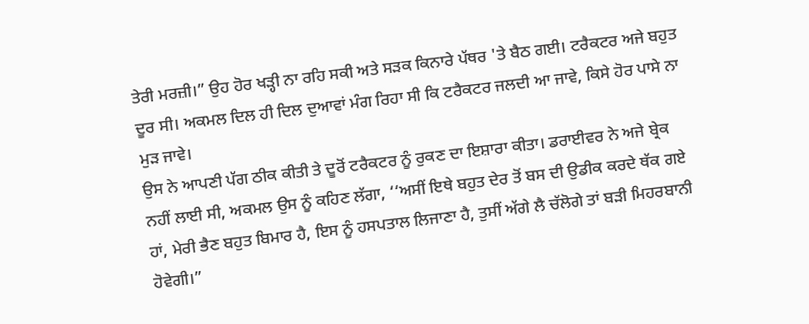ਤੇਰੀ ਮਰਜ਼ੀ।” ਉਹ ਹੋਰ ਖੜ੍ਹੀ ਨਾ ਰਹਿ ਸਕੀ ਅਤੇ ਸੜਕ ਕਿਨਾਰੇ ਪੱਥਰ 'ਤੇ ਬੈਠ ਗਈ। ਟਰੈਕਟਰ ਅਜੇ ਬਹੁਤ ਦੂਰ ਸੀ। ਅਕਮਲ ਦਿਲ ਹੀ ਦਿਲ ਦੁਆਵਾਂ ਮੰਗ ਰਿਹਾ ਸੀ ਕਿ ਟਰੈਕਟਰ ਜਲਦੀ ਆ ਜਾਵੇ, ਕਿਸੇ ਹੋਰ ਪਾਸੇ ਨਾ ਮੁੜ ਜਾਵੇ।
ਉਸ ਨੇ ਆਪਣੀ ਪੱਗ ਠੀਕ ਕੀਤੀ ਤੇ ਦੂਰੋਂ ਟਰੈਕਟਰ ਨੂੰ ਰੁਕਣ ਦਾ ਇਸ਼ਾਰਾ ਕੀਤਾ। ਡਰਾਈਵਰ ਨੇ ਅਜੇ ਬ੍ਰੇਕ ਨਹੀਂ ਲਾਈ ਸੀ, ਅਕਮਲ ਉਸ ਨੂੰ ਕਹਿਣ ਲੱਗਾ, ‘‘ਅਸੀਂ ਇਥੇ ਬਹੁਤ ਦੇਰ ਤੋਂ ਬਸ ਦੀ ਉਡੀਕ ਕਰਦੇ ਥੱਕ ਗਏ ਹਾਂ, ਮੇਰੀ ਭੈਣ ਬਹੁਤ ਬਿਮਾਰ ਹੈ, ਇਸ ਨੂੰ ਹਸਪਤਾਲ ਲਿਜਾਣਾ ਹੈ, ਤੁਸੀਂ ਅੱਗੇ ਲੈ ਚੱਲੋਗੇ ਤਾਂ ਬੜੀ ਮਿਹਰਬਾਨੀ ਹੋਵੇਗੀ।”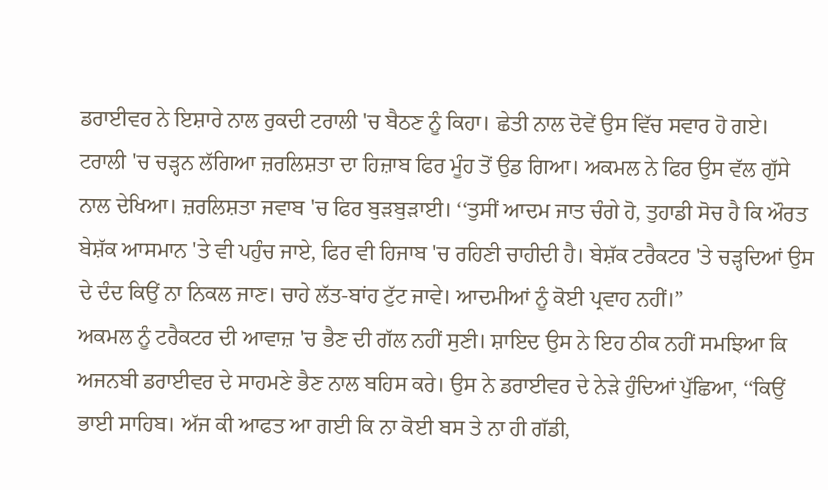ਡਰਾਈਵਰ ਨੇ ਇਸ਼ਾਰੇ ਨਾਲ ਰੁਕਦੀ ਟਰਾਲੀ 'ਚ ਬੈਠਣ ਨੂੰ ਕਿਹਾ। ਛੇਤੀ ਨਾਲ ਦੋਵੇਂ ਉਸ ਵਿੱਚ ਸਵਾਰ ਹੋ ਗਏ। ਟਰਾਲੀ 'ਚ ਚੜ੍ਹਨ ਲੱਗਿਆ ਜ਼ਰਲਿਸ਼ਤਾ ਦਾ ਹਿਜ਼ਾਬ ਫਿਰ ਮੂੰਹ ਤੋਂ ਉਡ ਗਿਆ। ਅਕਮਲ ਨੇ ਫਿਰ ਉਸ ਵੱਲ ਗੁੱਸੇ ਨਾਲ ਦੇਖਿਆ। ਜ਼ਰਲਿਸ਼ਤਾ ਜਵਾਬ 'ਚ ਫਿਰ ਬੁੜਬੁੜਾਈ। ‘‘ਤੁਸੀਂ ਆਦਮ ਜਾਤ ਚੰਗੇ ਹੋ, ਤੁਹਾਡੀ ਸੋਚ ਹੈ ਕਿ ਔਰਤ ਬੇਸ਼ੱਕ ਆਸਮਾਨ 'ਤੇ ਵੀ ਪਹੁੰਚ ਜਾਏ, ਫਿਰ ਵੀ ਹਿਜਾਬ 'ਚ ਰਹਿਣੀ ਚਾਹੀਦੀ ਹੈ। ਬੇਸ਼ੱਕ ਟਰੈਕਟਰ 'ਤੇ ਚੜ੍ਹਦਿਆਂ ਉਸ ਦੇ ਦੰਦ ਕਿਉਂ ਨਾ ਨਿਕਲ ਜਾਣ। ਚਾਹੇ ਲੱਤ-ਬਾਂਹ ਟੁੱਟ ਜਾਵੇ। ਆਦਮੀਆਂ ਨੂੰ ਕੋਈ ਪ੍ਰਵਾਹ ਨਹੀਂ।”
ਅਕਮਲ ਨੂੰ ਟਰੈਕਟਰ ਦੀ ਆਵਾਜ਼ 'ਚ ਭੈਣ ਦੀ ਗੱਲ ਨਹੀਂ ਸੁਣੀ। ਸ਼ਾਇਦ ਉਸ ਨੇ ਇਹ ਠੀਕ ਨਹੀਂ ਸਮਝਿਆ ਕਿ ਅਜਨਬੀ ਡਰਾਈਵਰ ਦੇ ਸਾਹਮਣੇ ਭੈਣ ਨਾਲ ਬਹਿਸ ਕਰੇ। ਉਸ ਨੇ ਡਰਾਈਵਰ ਦੇ ਨੇੜੇ ਹੁੰਦਿਆਂ ਪੁੱਛਿਆ, ‘‘ਕਿਉਂ ਭਾਈ ਸਾਹਿਬ। ਅੱਜ ਕੀ ਆਫਤ ਆ ਗਈ ਕਿ ਨਾ ਕੋਈ ਬਸ ਤੇ ਨਾ ਹੀ ਗੱਡੀ,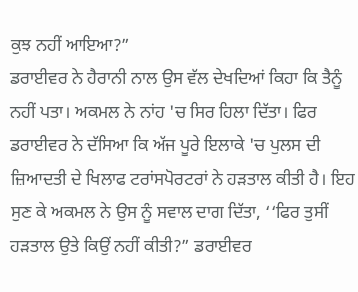ਕੁਝ ਨਹੀਂ ਆਇਆ?”
ਡਰਾਈਵਰ ਨੇ ਹੈਰਾਨੀ ਨਾਲ ਉਸ ਵੱਲ ਦੇਖਦਿਆਂ ਕਿਹਾ ਕਿ ਤੈਨੂੰ ਨਹੀਂ ਪਤਾ। ਅਕਮਲ ਨੇ ਨਾਂਹ 'ਚ ਸਿਰ ਹਿਲਾ ਦਿੱਤਾ। ਫਿਰ ਡਰਾਈਵਰ ਨੇ ਦੱਸਿਆ ਕਿ ਅੱਜ ਪੂਰੇ ਇਲਾਕੇ 'ਚ ਪੁਲਸ ਦੀ ਜ਼ਿਆਦਤੀ ਦੇ ਖਿਲਾਫ ਟਰਾਂਸਪੋਰਟਰਾਂ ਨੇ ਹੜਤਾਲ ਕੀਤੀ ਹੈ। ਇਹ ਸੁਣ ਕੇ ਅਕਮਲ ਨੇ ਉਸ ਨੂੰ ਸਵਾਲ ਦਾਗ ਦਿੱਤਾ, ‘‘ਫਿਰ ਤੁਸੀਂ ਹੜਤਾਲ ਉਤੇ ਕਿਉਂ ਨਹੀਂ ਕੀਤੀ?” ਡਰਾਈਵਰ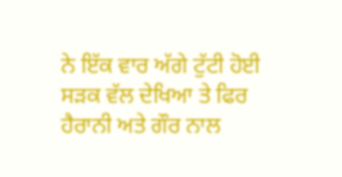ਨੇ ਇੱਕ ਵਾਰ ਅੱਗੇ ਟੁੱਟੀ ਹੋਈ ਸੜਕ ਵੱਲ ਦੇਖਿਆ ਤੇ ਫਿਰ ਹੈਰਾਨੀ ਅਤੇ ਗੌਰ ਨਾਲ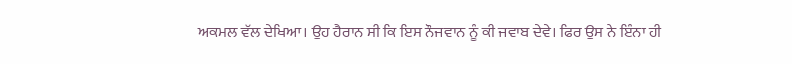ਅਕਮਲ ਵੱਲ ਦੇਖਿਆ। ਉਹ ਹੈਰਾਨ ਸੀ ਕਿ ਇਸ ਨੌਜਵਾਨ ਨੂੰ ਕੀ ਜਵਾਬ ਦੇਵੇ। ਫਿਰ ਉਸ ਨੇ ਇੰਨਾ ਹੀ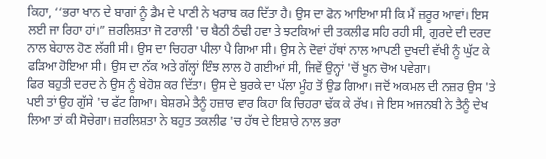ਕਿਹਾ, ‘‘ਭਰਾ ਖਾਨ ਦੇ ਬਾਗਾਂ ਨੂੰ ਡੈਮ ਦੇ ਪਾਣੀ ਨੇ ਖਰਾਬ ਕਰ ਦਿੱਤਾ ਹੈ। ਉਸ ਦਾ ਫੋਨ ਆਇਆ ਸੀ ਕਿ ਮੈਂ ਜ਼ਰੂਰ ਆਵਾਂ। ਇਸ ਲਈ ਜਾ ਰਿਹਾ ਹਾਂ।” ਜ਼ਰਲਿਸ਼ਤਾ ਜੋ ਟਰਾਲੀ 'ਚ ਬੈਠੀ ਠੰਢੀ ਹਵਾ ਤੇ ਝਟਕਿਆਂ ਦੀ ਤਕਲੀਫ ਸਹਿ ਰਹੀ ਸੀ, ਗੁਰਦੇ ਦੀ ਦਰਦ ਨਾਲ ਬੇਹਾਲ ਹੋਣ ਲੱਗੀ ਸੀ। ਉਸ ਦਾ ਚਿਹਰਾ ਪੀਲਾ ਪੈ ਗਿਆ ਸੀ। ਉਸ ਨੇ ਦੋਵਾਂ ਹੱਥਾਂ ਨਾਲ ਆਪਣੀ ਦੁਖਦੀ ਵੱਖੀ ਨੂੰ ਘੁੱਟ ਕੇ ਫੜਿਆ ਹੋਇਆ ਸੀ। ਉਸ ਦਾ ਨੱਕ ਅਤੇ ਗੱਲ੍ਹਾਂ ਇੰਝ ਲਾਲ ਹੋ ਗਈਆਂ ਸੀ, ਜਿਵੇਂ ਉਨ੍ਹਾਂ 'ਚੋਂ ਖੂਨ ਚੋਅ ਪਵੇਗਾ।
ਫਿਰ ਬਹੁਤੀ ਦਰਦ ਨੇ ਉਸ ਨੂੰ ਬੇਹੋਸ਼ ਕਰ ਦਿੱਤਾ। ਉਸ ਦੇ ਬੁਰਕੇ ਦਾ ਪੱਲਾ ਮੂੰਹ ਤੋਂ ਉਡ ਗਿਆ। ਜਦੋਂ ਅਕਮਲ ਦੀ ਨਜ਼ਰ ਉਸ 'ਤੇ ਪਈ ਤਾਂ ਉਹ ਗੁੱਸੇ 'ਚ ਫੱਟ ਗਿਆ। ਬੇਸ਼ਰਮੇ ਤੈਨੂੰ ਹਜ਼ਾਰ ਵਾਰ ਕਿਹਾ ਕਿ ਚਿਹਰਾ ਢੱਕ ਕੇ ਰੱਖ। ਜੇ ਇਸ ਅਜਨਬੀ ਨੇ ਤੈਨੂੰ ਦੇਖ ਲਿਆ ਤਾਂ ਕੀ ਸੋਚੇਗਾ। ਜ਼ਰਲਿਸ਼ਤਾ ਨੇ ਬਹੁਤ ਤਕਲੀਫ 'ਚ ਹੱਥ ਦੇ ਇਸ਼ਾਰੇ ਨਾਲ ਭਰਾ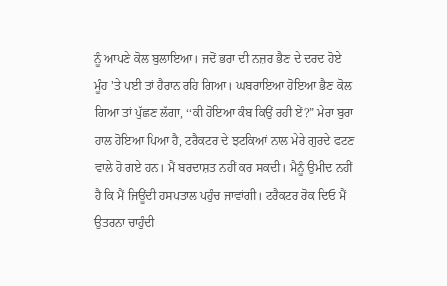ਨੂੰ ਆਪਣੇ ਕੋਲ ਬੁਲਾਇਆ। ਜਦੋਂ ਭਰਾ ਦੀ ਨਜ਼ਰ ਭੈਣ ਦੇ ਦਰਦ ਹੋਏ ਮੂੰਹ 'ਤੇ ਪਈ ਤਾਂ ਹੈਰਾਨ ਰਹਿ ਗਿਆ। ਘਬਰਾਇਆ ਹੋਇਆ ਭੈਣ ਕੋਲ ਗਿਆ ਤਾਂ ਪੁੱਛਣ ਲੱਗਾ, ‘‘ਕੀ ਹੋਇਆ ਕੰਬ ਕਿਉਂ ਰਹੀ ਏਂ?” ਮੇਰਾ ਬੁਰਾ ਹਾਲ ਹੋਇਆ ਪਿਆ ਹੈ, ਟਰੈਕਟਰ ਦੇ ਝਟਕਿਆਂ ਨਾਲ ਮੇਰੇ ਗੁਰਦੇ ਫਟਣ ਵਾਲੇ ਹੋ ਗਏ ਹਨ। ਮੈਂ ਬਰਦਾਸ਼ਤ ਨਹੀਂ ਕਰ ਸਕਦੀ। ਮੈਨੂੰ ਉਮੀਦ ਨਹੀਂ ਹੈ ਕਿ ਮੈਂ ਜਿਊਂਦੀ ਹਸਪਤਾਲ ਪਹੁੰਚ ਜਾਵਾਂਗੀ। ਟਰੈਕਟਰ ਰੋਕ ਦਿਓ ਮੈਂ ਉਤਰਨਾ ਚਾਹੁੰਦੀ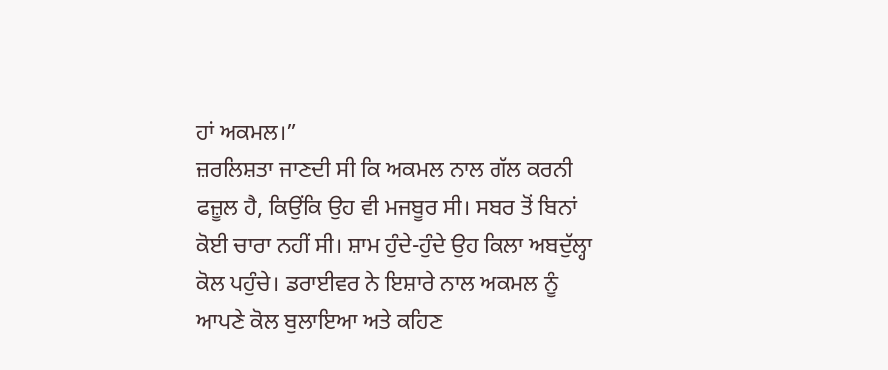ਹਾਂ ਅਕਮਲ।”
ਜ਼ਰਲਿਸ਼ਤਾ ਜਾਣਦੀ ਸੀ ਕਿ ਅਕਮਲ ਨਾਲ ਗੱਲ ਕਰਨੀ ਫਜ਼ੂਲ ਹੈ, ਕਿਉਂਕਿ ਉਹ ਵੀ ਮਜਬੂਰ ਸੀ। ਸਬਰ ਤੋਂ ਬਿਨਾਂ ਕੋਈ ਚਾਰਾ ਨਹੀਂ ਸੀ। ਸ਼ਾਮ ਹੁੰਦੇ-ਹੁੰਦੇ ਉਹ ਕਿਲਾ ਅਬਦੁੱਲ੍ਹਾ ਕੋਲ ਪਹੁੰਚੇ। ਡਰਾਈਵਰ ਨੇ ਇਸ਼ਾਰੇ ਨਾਲ ਅਕਮਲ ਨੂੰ ਆਪਣੇ ਕੋਲ ਬੁਲਾਇਆ ਅਤੇ ਕਹਿਣ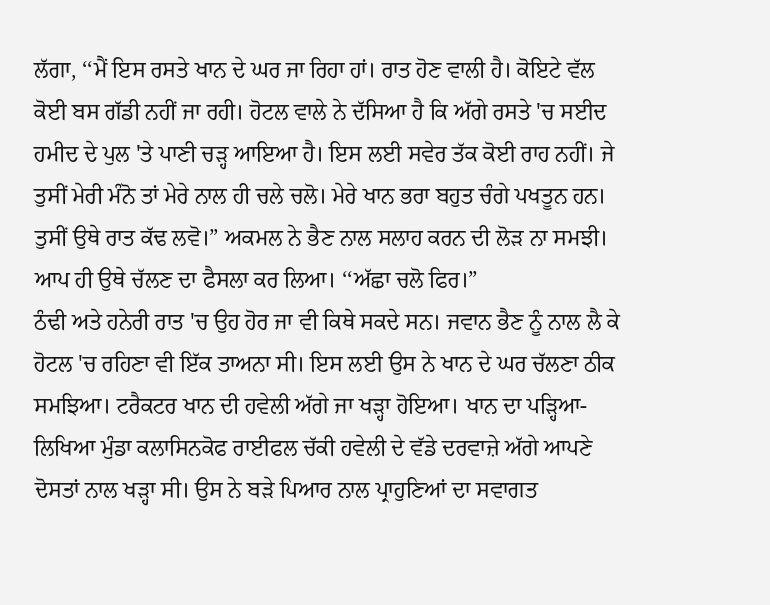ਲੱਗਾ, ‘‘ਮੈਂ ਇਸ ਰਸਤੇ ਖਾਨ ਦੇ ਘਰ ਜਾ ਰਿਹਾ ਹਾਂ। ਰਾਤ ਹੋਣ ਵਾਲੀ ਹੈ। ਕੋਇਟੇ ਵੱਲ ਕੋਈ ਬਸ ਗੱਡੀ ਨਹੀਂ ਜਾ ਰਹੀ। ਹੋਟਲ ਵਾਲੇ ਨੇ ਦੱਸਿਆ ਹੈ ਕਿ ਅੱਗੇ ਰਸਤੇ 'ਚ ਸਈਦ ਹਮੀਦ ਦੇ ਪੁਲ 'ਤੇ ਪਾਣੀ ਚੜ੍ਹ ਆਇਆ ਹੈ। ਇਸ ਲਈ ਸਵੇਰ ਤੱਕ ਕੋਈ ਰਾਹ ਨਹੀਂ। ਜੇ ਤੁਸੀਂ ਮੇਰੀ ਮੰਨੋ ਤਾਂ ਮੇਰੇ ਨਾਲ ਹੀ ਚਲੇ ਚਲੋ। ਮੇਰੇ ਖਾਨ ਭਰਾ ਬਹੁਤ ਚੰਗੇ ਪਖਤੂਨ ਹਨ। ਤੁਸੀਂ ਉਥੇ ਰਾਤ ਕੱਢ ਲਵੋ।” ਅਕਮਲ ਨੇ ਭੈਣ ਨਾਲ ਸਲਾਹ ਕਰਨ ਦੀ ਲੋੜ ਨਾ ਸਮਝੀ। ਆਪ ਹੀ ਉਥੇ ਚੱਲਣ ਦਾ ਫੈਸਲਾ ਕਰ ਲਿਆ। ‘‘ਅੱਛਾ ਚਲੋ ਫਿਰ।”
ਠੰਢੀ ਅਤੇ ਹਨੇਰੀ ਰਾਤ 'ਚ ਉਹ ਹੋਰ ਜਾ ਵੀ ਕਿਥੇ ਸਕਦੇ ਸਨ। ਜਵਾਨ ਭੈਣ ਨੂੰ ਨਾਲ ਲੈ ਕੇ ਹੋਟਲ 'ਚ ਰਹਿਣਾ ਵੀ ਇੱਕ ਤਾਅਨਾ ਸੀ। ਇਸ ਲਈ ਉਸ ਨੇ ਖਾਨ ਦੇ ਘਰ ਚੱਲਣਾ ਠੀਕ ਸਮਝਿਆ। ਟਰੈਕਟਰ ਖਾਨ ਦੀ ਹਵੇਲੀ ਅੱਗੇ ਜਾ ਖੜ੍ਹਾ ਹੋਇਆ। ਖਾਨ ਦਾ ਪੜ੍ਹਿਆ-ਲਿਖਿਆ ਮੁੰਡਾ ਕਲਾਸਿਨਕੋਫ ਰਾਈਫਲ ਚੱਕੀ ਹਵੇਲੀ ਦੇ ਵੱਡੇ ਦਰਵਾਜ਼ੇ ਅੱਗੇ ਆਪਣੇ ਦੋਸਤਾਂ ਨਾਲ ਖੜ੍ਹਾ ਸੀ। ਉਸ ਨੇ ਬੜੇ ਪਿਆਰ ਨਾਲ ਪ੍ਰਾਹੁਣਿਆਂ ਦਾ ਸਵਾਗਤ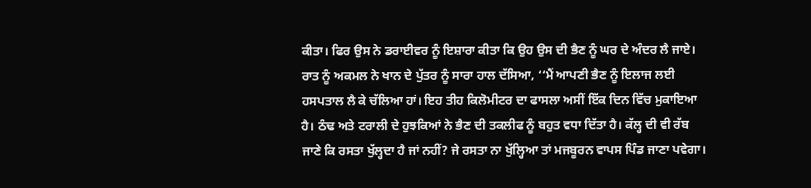ਕੀਤਾ। ਫਿਰ ਉਸ ਨੇ ਡਰਾਈਵਰ ਨੂੰ ਇਸ਼ਾਰਾ ਕੀਤਾ ਕਿ ਉਹ ਉਸ ਦੀ ਭੈਣ ਨੂੰ ਘਰ ਦੇ ਅੰਦਰ ਲੈ ਜਾਏ। ਰਾਤ ਨੂੰ ਅਕਮਲ ਨੇ ਖਾਨ ਦੇ ਪੁੱਤਰ ਨੂੰ ਸਾਰਾ ਹਾਲ ਦੱਸਿਆ, ‘‘ਮੈਂ ਆਪਣੀ ਭੈਣ ਨੂੰ ਇਲਾਜ ਲਈ ਹਸਪਤਾਲ ਲੈ ਕੇ ਚੱਲਿਆ ਹਾਂ। ਇਹ ਤੀਹ ਕਿਲੋਮੀਟਰ ਦਾ ਫਾਸਲਾ ਅਸੀਂ ਇੱਕ ਦਿਨ ਵਿੱਚ ਮੁਕਾਇਆ ਹੈ। ਠੰਢ ਅਤੇ ਟਰਾਲੀ ਦੇ ਹੁਝਕਿਆਂ ਨੇ ਭੈਣ ਦੀ ਤਕਲੀਫ ਨੂੰ ਬਹੁਤ ਵਧਾ ਦਿੱਤਾ ਹੈ। ਕੱਲ੍ਹ ਦੀ ਵੀ ਰੱਬ ਜਾਣੇ ਕਿ ਰਸਤਾ ਖੁੱਲ੍ਹਦਾ ਹੈ ਜਾਂ ਨਹੀਂ? ਜੇ ਰਸਤਾ ਨਾ ਖੁੱਲ੍ਹਿਆ ਤਾਂ ਮਜਬੂਰਨ ਵਾਪਸ ਪਿੰਡ ਜਾਣਾ ਪਵੇਗਾ।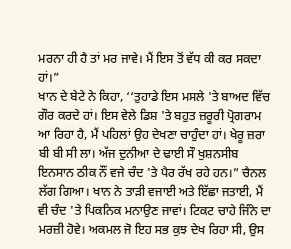ਮਰਨਾ ਹੀ ਹੈ ਤਾਂ ਮਰ ਜਾਵੇ। ਮੈਂ ਇਸ ਤੋਂ ਵੱਧ ਕੀ ਕਰ ਸਕਦਾ ਹਾਂ।”
ਖਾਨ ਦੇ ਬੇਟੇ ਨੇ ਕਿਹਾ, ‘‘ਤੁਹਾਡੇ ਇਸ ਮਸਲੇ 'ਤੇ ਬਾਅਦ ਵਿੱਚ ਗੌਰ ਕਰਦੇ ਹਾਂ। ਇਸ ਵੇਲੇ ਡਿਸ਼ 'ਤੇ ਬਹੁਤ ਜ਼ਰੂਰੀ ਪ੍ਰੋਗਰਾਮ ਆ ਰਿਹਾ ਹੈ, ਮੈਂ ਪਹਿਲਾਂ ਉਹ ਦੇਖਣਾ ਚਾਹੁੰਦਾ ਹਾਂ। ਖੇਰੂ ਜ਼ਰਾ ਬੀ ਬੀ ਸੀ ਲਾ। ਅੱਜ ਦੁਨੀਆ ਦੇ ਢਾਈ ਸੌ ਖੁਸ਼ਨਸੀਬ ਇਨਸਾਨ ਠੀਕ ਨੌਂ ਵਜੇ ਚੰਦ 'ਤੇ ਪੈਰ ਰੱਖ ਰਹੇ ਹਨ।” ਚੈਨਲ ਲੱਗ ਗਿਆ। ਖਾਨ ਨੇ ਤਾੜੀ ਵਜਾਈ ਅਤੇ ਇੱਛਾ ਜਤਾਈ, ਮੈਂ ਵੀ ਚੰਦ 'ਤੇ ਪਿਕਨਿਕ ਮਨਾਉਣ ਜਾਵਾਂ। ਟਿਕਟ ਚਾਹੇ ਜਿੰਨੇ ਦਾ ਮਰਜ਼ੀ ਹੋਵੇ। ਅਕਮਲ ਜੋ ਇਹ ਸਭ ਕੁਝ ਦੇਖ ਰਿਹਾ ਸੀ, ਉਸ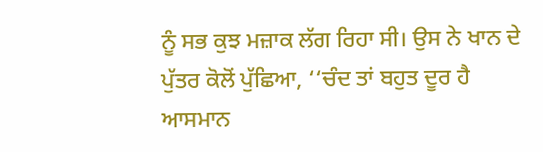ਨੂੰ ਸਭ ਕੁਝ ਮਜ਼ਾਕ ਲੱਗ ਰਿਹਾ ਸੀ। ਉਸ ਨੇ ਖਾਨ ਦੇ ਪੁੱਤਰ ਕੋਲੋਂ ਪੁੱਛਿਆ, ‘‘ਚੰਦ ਤਾਂ ਬਹੁਤ ਦੂਰ ਹੈ ਆਸਮਾਨ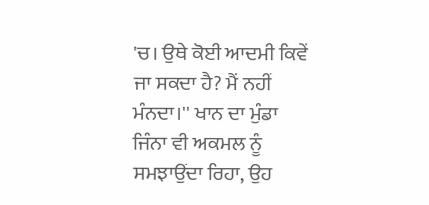'ਚ। ਉਥੇ ਕੋਈ ਆਦਮੀ ਕਿਵੇਂ ਜਾ ਸਕਦਾ ਹੈ? ਮੈਂ ਨਹੀਂ ਮੰਨਦਾ।'' ਖਾਨ ਦਾ ਮੁੰਡਾ ਜਿੰਨਾ ਵੀ ਅਕਮਲ ਨੂੰ ਸਮਝਾਉਂਦਾ ਰਿਹਾ, ਉਹ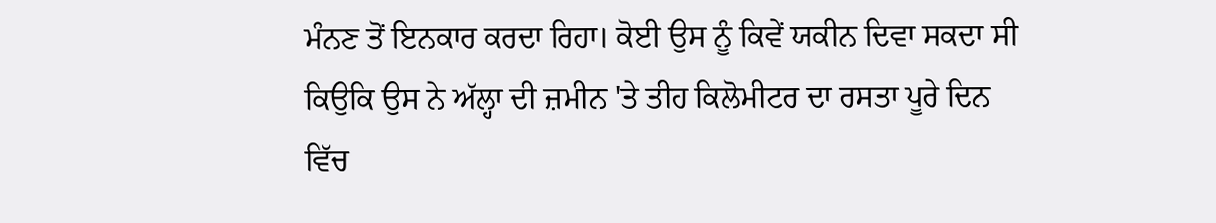ਮੰਨਣ ਤੋਂ ਇਨਕਾਰ ਕਰਦਾ ਰਿਹਾ। ਕੋਈ ਉਸ ਨੂੰ ਕਿਵੇਂ ਯਕੀਨ ਦਿਵਾ ਸਕਦਾ ਸੀ ਕਿਉਕਿ ਉਸ ਨੇ ਅੱਲ੍ਹਾ ਦੀ ਜ਼ਮੀਨ 'ਤੇ ਤੀਹ ਕਿਲੋਮੀਟਰ ਦਾ ਰਸਤਾ ਪੂਰੇ ਦਿਨ ਵਿੱਚ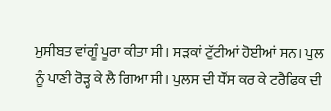ਮੁਸੀਬਤ ਵਾਂਗੂੰ ਪੂਰਾ ਕੀਤਾ ਸੀ। ਸੜਕਾਂ ਟੁੱਟੀਆਂ ਹੋਈਆਂ ਸਨ। ਪੁਲ ਨੂੰ ਪਾਣੀ ਰੋੜ੍ਹ ਕੇ ਲੈ ਗਿਆ ਸੀ। ਪੁਲਸ ਦੀ ਧੌਂਸ ਕਰ ਕੇ ਟਰੈਫਿਕ ਦੀ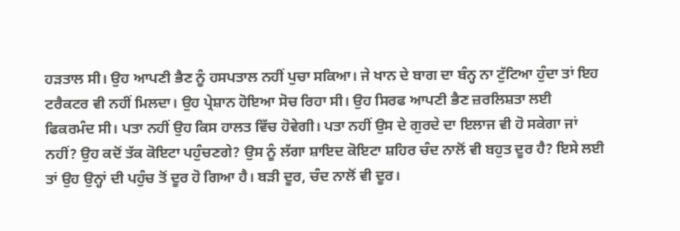ਹੜਤਾਲ ਸੀ। ਉਹ ਆਪਣੀ ਭੈਣ ਨੂੰ ਹਸਪਤਾਲ ਨਹੀਂ ਪੁਚਾ ਸਕਿਆ। ਜੇ ਖਾਨ ਦੇ ਬਾਗ ਦਾ ਬੰਨ੍ਹ ਨਾ ਟੁੱਟਿਆ ਹੁੰਦਾ ਤਾਂ ਇਹ ਟਰੈਕਟਰ ਵੀ ਨਹੀਂ ਮਿਲਦਾ। ਉਹ ਪ੍ਰੇਸ਼ਾਨ ਹੋਇਆ ਸੋਚ ਰਿਹਾ ਸੀ। ਉਹ ਸਿਰਫ ਆਪਣੀ ਭੈਣ ਜ਼ਰਲਿਸ਼ਤਾ ਲਈ ਫਿਕਰਮੰਦ ਸੀ। ਪਤਾ ਨਹੀਂ ਉਹ ਕਿਸ ਹਾਲਤ ਵਿੱਚ ਹੋਵੇਗੀ। ਪਤਾ ਨਹੀਂ ਉਸ ਦੇ ਗੁਰਦੇ ਦਾ ਇਲਾਜ ਵੀ ਹੋ ਸਕੇਗਾ ਜਾਂ ਨਹੀਂ? ਉਹ ਕਦੋਂ ਤੱਕ ਕੋਇਟਾ ਪਹੁੰਚਣਗੇ? ਉਸ ਨੂੰ ਲੱਗਾ ਸ਼ਾਇਦ ਕੋਇਟਾ ਸ਼ਹਿਰ ਚੰਦ ਨਾਲੋਂ ਵੀ ਬਹੁਤ ਦੂਰ ਹੈ? ਇਸੇ ਲਈ ਤਾਂ ਉਹ ਉਨ੍ਹਾਂ ਦੀ ਪਹੁੰਚ ਤੋਂ ਦੂਰ ਹੋ ਗਿਆ ਹੈ। ਬੜੀ ਦੂਰ, ਚੰਦ ਨਾਲੋਂ ਵੀ ਦੂਰ।